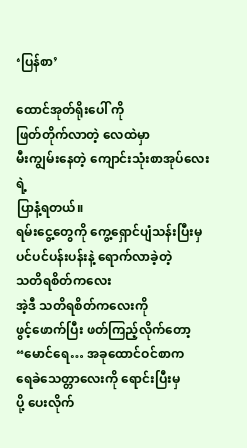‘ပြန်စာ’

ထောင်အုတ်ရိုးပေါ် ကို
ဖြတ်တိုက်လာတဲ့ လေထဲမှာ
မီးကျွမ်းနေတဲ့ ကျောင်းသုံးစာအုပ်လေးရဲ့
ပြာနံ့ရတယ်။
ရမ်းငွေ့တွေကို ကွေ့ရှောင်ပျံသန်းပြီးမှ
ပင်ပင်ပန်းပန်းနဲ့ ရောက်လာခဲ့တဲ့
သတိရစိတ်ကလေး
အဲ့ဒီ သတိရစိတ်ကလေးကို
ဖွင့်ဖောက်ပြီး ဖတ်ကြည့်လိုက်တော့
“မောင်ရေ… အခုထောင်ဝင်စာက
ရေခဲသေတ္တာလေးကို ရောင်းပြီးမှ
ပို့ ပေးလိုက်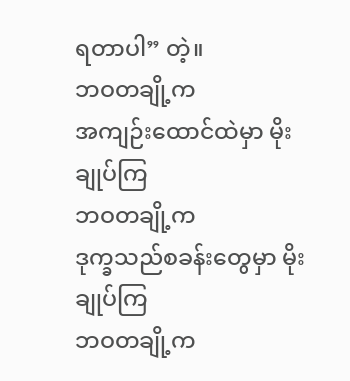ရတာပါ” တဲ့။
ဘဝတချို့က
အကျဉ်းထောင်ထဲမှာ မိုးချုပ်ကြ
ဘဝတချို့က
ဒုက္ခသည်စခန်းတွေမှာ မိုးချုပ်ကြ
ဘဝတချို့က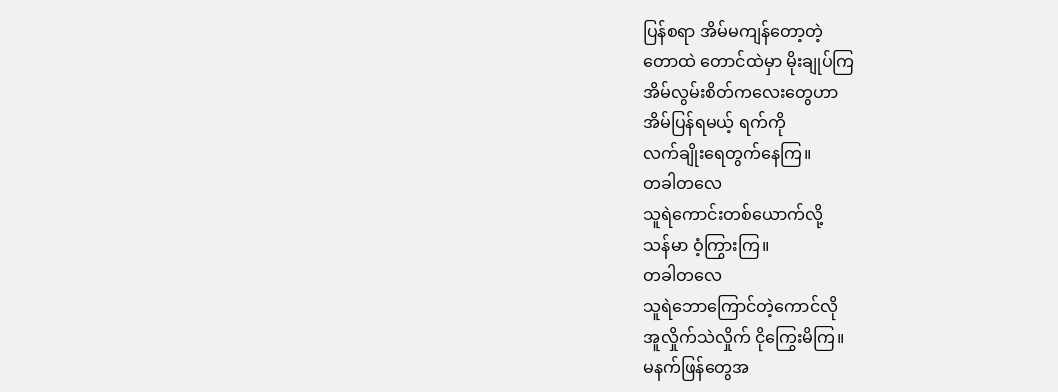ပြန်စရာ အိမ်မကျန်တော့တဲ့
တောထဲ တောင်ထဲမှာ မိုးချုပ်ကြ
အိမ်လွမ်းစိတ်ကလေးတွေဟာ
အိမ်ပြန်ရမယ့် ရက်ကို
လက်ချိုးရေတွက်နေကြ။
တခါတလေ
သူရဲကောင်းတစ်ယောက်လို့
သန်မာ ဝံ့ကြွားကြ။
တခါတလေ
သူရဲဘောကြောင်တဲ့ကောင်လို
အူလှိုက်သဲလှိုက် ငိုကြွေးမိကြ။
မနက်ဖြန်တွေအ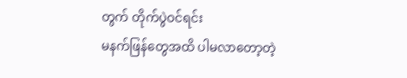တွက် တိုက်ပွဲဝင်ရင်း
မနက်ဖြန်တွေအထိ ပါမလာတော့တဲ့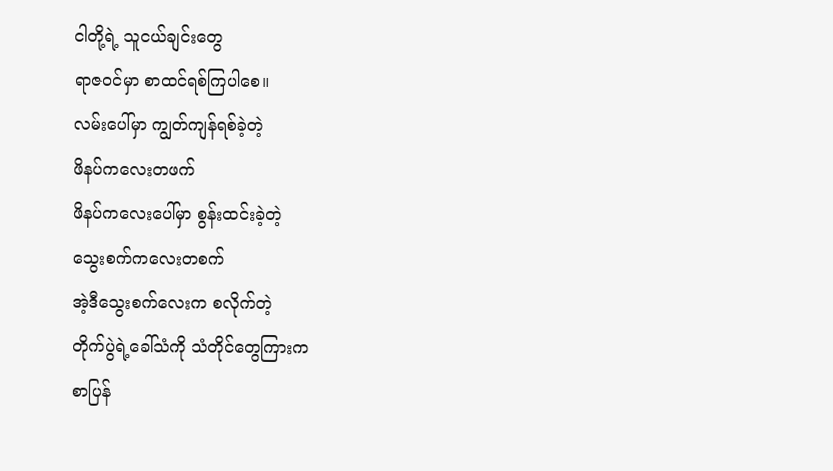ငါတို့ရဲ့ သူငယ်ချင်းတွေ
ရာဇဝင်မှာ စာထင်ရစ်ကြပါစေ။
လမ်းပေါ်မှာ ကျွတ်ကျန်ရစ်ခဲ့တဲ့
ဖိနပ်ကလေးတဖက်
ဖိနပ်ကလေးပေါ်မှာ စွန်းထင်းခဲ့တဲ့
သွေးစက်ကလေးတစက်
အဲ့ဒီသွေးစက်လေးက စလိုက်တဲ့
တိုက်ပွဲရဲ့ခေါ်သံကို သံတိုင်တွေကြားက
စာပြန်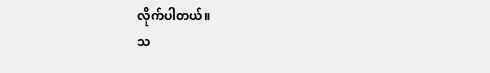လိုက်ပါတယ်။
သ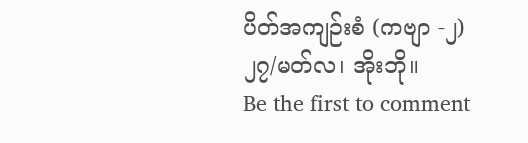ပိတ်အကျဉ်းစံ (ကဗျာ -၂)
၂၇/မတ်လ၊ အိုးဘို။
Be the first to comment